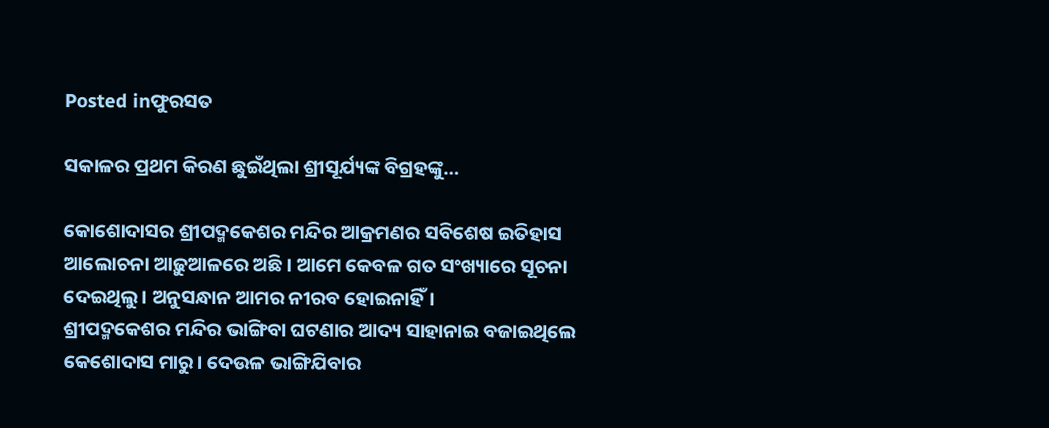Posted inଫୁରସତ

ସକାଳର ପ୍ରଥମ କିରଣ ଛୁଇଁଥିଲା ଶ୍ରୀସୂର୍ଯ୍ୟଙ୍କ ବିଗ୍ରହଙ୍କୁ…

କୋଶୋଦାସର ଶ୍ରୀପଦ୍ମକେଶର ମନ୍ଦିର ଆକ୍ରମଣର ସବିଶେଷ ଇତିହାସ ଆଲୋଚନା ଆଢ଼ୁଆଳରେ ଅଛି। ଆମେ କେବଳ ଗତ ସଂଖ୍ୟାରେ ସୂଚନା ଦେଇଥିଲୁ। ଅନୁସନ୍ଧାନ ଆମର ନୀରବ ହୋଇନାହିଁ।
ଶ୍ରୀପଦ୍ମକେଶର ମନ୍ଦିର ଭାଙ୍ଗିବା ଘଟଣାର ଆଦ୍ୟ ସାହାନାଇ ବଜାଇଥିଲେ କେଶୋଦାସ ମାରୁ। ଦେଉଳ ଭାଙ୍ଗିଯିବାର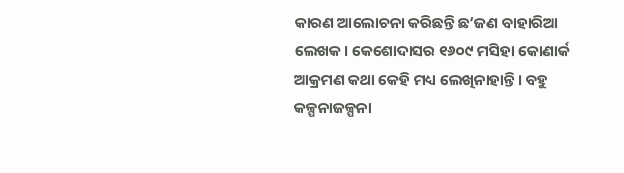କାରଣ ଆଲୋଚନା କରିଛନ୍ତି ଛ’ଜଣ ବାହାରିଆ ଲେଖକ। କେଶୋଦାସର ୧୬୦୯ ମସିହା କୋଣାର୍କ ଆକ୍ରମଣ କଥା କେହି ମଧ୍ୟ ଲେଖିନାହାନ୍ତି। ବହୁ କଳ୍ପନାଜଳ୍ପନା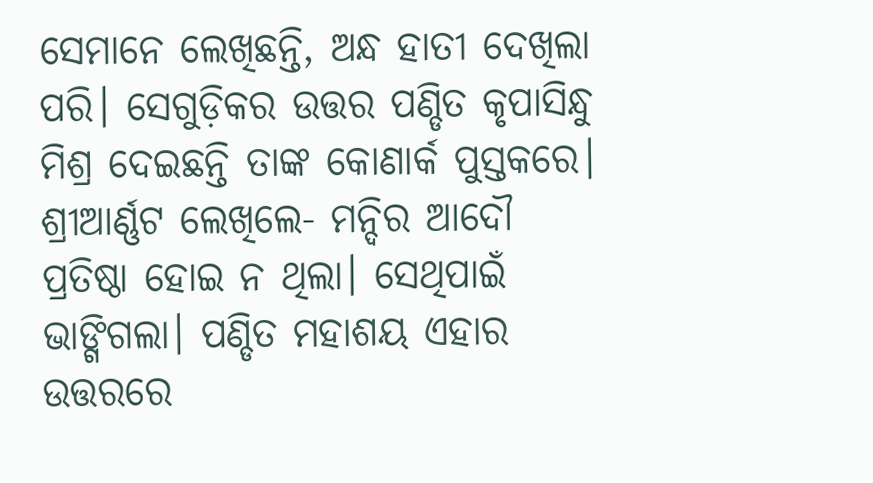ସେମାନେ ଲେଖିଛନ୍ତି, ଅନ୍ଧ ହାତୀ ଦେଖିଲା ପରି। ସେଗୁଡ଼ିକର ଉତ୍ତର ପଣ୍ଡିତ କୃପାସିନ୍ଧୁ ମିଶ୍ର ଦେଇଛନ୍ତି ତାଙ୍କ କୋଣାର୍କ ପୁସ୍ତକରେ।
ଶ୍ରୀଆର୍ଣ୍ଣଟ ଲେଖିଲେ- ମନ୍ଦିର ଆଦୌ ପ୍ରତିଷ୍ଠା ହୋଇ ନ ଥିଲା। ସେଥିପାଇଁ ଭାଙ୍ଗିଗଲା। ପଣ୍ଡିତ ମହାଶୟ ଏହାର ଉତ୍ତରରେ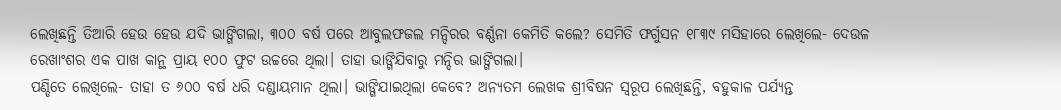ଲେଖିଛନ୍ତି ତିଆରି ହେଉ ହେଉ ଯଦି ଭାଙ୍ଗିଗଲା, ୩୦୦ ବର୍ଷ ପରେ ଆବୁଲଫଜଲ ମନ୍ଦିରର ବର୍ଣ୍ଣନା କେମିତି କଲେ? ସେମିତି ଫର୍ଗୁସନ ୧୮୩୯ ମସିହାରେ ଲେଖିଲେ- ଦେଉଳ ରେଖାଂଶର ଏକ ପାଖ କାନ୍ଥ ପ୍ରାୟ ୧୦୦ ଫୁଟ ଉଚ୍ଚରେ ଥିଲା। ତାହା ଭାଙ୍ଗିଯିବାରୁ ମନ୍ଦିର ଭାଙ୍ଗିଗଲା।
ପଣ୍ଡିତେ ଲେଖିଲେ- ତାହା ତ ୬୦୦ ବର୍ଷ ଧରି ଦଣ୍ଡାୟମାନ ଥିଲା। ଭାଙ୍ଗିଯାଇଥିଲା କେବେ? ଅନ୍ୟତମ ଲେଖକ ଶ୍ରୀବିଷନ ସ୍ବରୂପ ଲେଖିଛନ୍ତି, ବହୁକାଳ ପର୍ଯ୍ୟନ୍ତ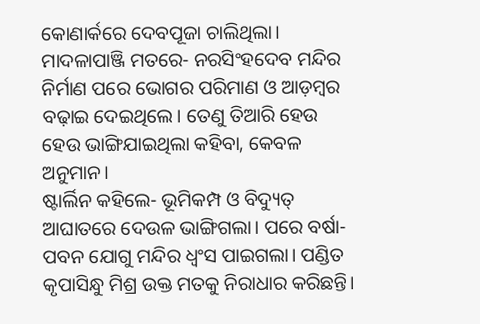କୋଣାର୍କରେ ଦେବପୂଜା ଚାଲିଥିଲା। ମାଦଳାପାଞ୍ଜି ମତରେ- ନରସିଂହଦେବ ମନ୍ଦିର ନିର୍ମାଣ ପରେ ଭୋଗର ପରିମାଣ ଓ ଆଡ଼ମ୍ବର ବଢ଼ାଇ ଦେଇଥିଲେ। ତେଣୁ ତିଆରି ହେଉ ହେଉ ଭାଙ୍ଗିଯାଇଥିଲା କହିବା, କେବଳ ଅନୁମାନ।
ଷ୍ଟାର୍ଲିନ କହିଲେ- ଭୂମିକମ୍ପ ଓ ବିଦ୍ୟୁତ୍‌ ଆଘାତରେ ଦେଉଳ ଭାଙ୍ଗିଗଲା। ପରେ ବର୍ଷା- ପବନ ଯୋଗୁ ମନ୍ଦିର ଧ୍ୱଂସ ପାଇଗଲା। ପଣ୍ଡିତ କୃପାସିନ୍ଧୁ ମିଶ୍ର ଉକ୍ତ ମତକୁ ନିରାଧାର କରିଛନ୍ତି।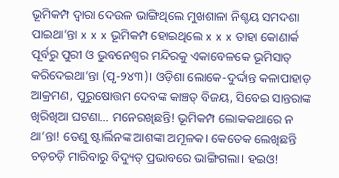ଭୂମିକମ୍ପ ଦ୍ୱାରା ଦେଉଳ ଭାଙ୍ଗିଥିଲେ ମୁଖଶାଳା ନିଶ୍ଚୟ ସମଦଶା ପାଇଥା’ନ୍ତା x x x ଭୂମିକମ୍ପ ହୋଇଥିଲେ x x x ତାହା କୋଣାର୍କ ପୂର୍ବରୁ ପୁରୀ ଓ ଭୁବନେଶ୍ୱର ମନ୍ଦିରକୁ ଏକାବେଳକେ ଭୂମିସାତ୍‌ କରିଦେଇଥା’ନ୍ତା (ପୃ-୨୪୩)। ଓଡ଼ିଶା ଲୋକେ-ଦୁର୍ଦ୍ଦାନ୍ତ କଳାପାହାଡ଼ ଆକ୍ରମଣ, ପୁରୁଷୋତ୍ତମ ଦେବଙ୍କ କାଞ୍ଚତ୍ ବିଜୟ, ସିବେଇ ସାନ୍ତରାଙ୍କ ଖିରିଖିଆ ଘଟଣା… ମନେରଖିଛନ୍ତି! ଭୂମିକମ୍ପ ଲୋକକଥାରେ ନ ଥା’ନ୍ତା! ତେଣୁ ଷ୍ଟାର୍ଲିନଙ୍କ ଆଶଙ୍କା ଅମୂଳକ। କେତେକ ଲେଖିଛନ୍ତି ଚଡ଼ଚଡ଼ି ମାରିବାରୁ ବିଦ୍ୟୁତ୍‌ ପ୍ରଭାବରେ ଭାଙ୍ଗିଗଲା। ହଇଓ!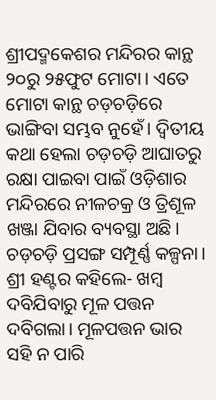ଶ୍ରୀପଦ୍ମକେଶର ମନ୍ଦିରର କାନ୍ଥ ୨୦ରୁ ୨୫ଫୁଟ ମୋଟା। ଏତେ ମୋଟା କାନ୍ଥ ଚଡ଼ଚଡ଼ିରେ ଭାଙ୍ଗିବା ସମ୍ଭବ ନୁହେଁ। ଦ୍ୱିତୀୟ କଥା ହେଲା ଚଡ଼ଚଡ଼ି ଆଘାତରୁ ରକ୍ଷା ପାଇବା ପାଇଁ ଓଡ଼ିଶାର ମନ୍ଦିରରେ ନୀଳଚକ୍ର ଓ ତ୍ରିଶୂଳ ଖଞ୍ଜା ଯିବାର ବ୍ୟବସ୍ଥା ଅଛି। ଚଡ଼ଚଡ଼ି ପ୍ରସଙ୍ଗ ସମ୍ପୂର୍ଣ୍ଣ କଳ୍ପନା।
ଶ୍ରୀ ହଣ୍ଟର କହିଲେ- ଖମ୍ବ ଦବିଯିବାରୁ ମୂଳ ପତ୍ତନ ଦବିଗଲା। ମୂଳପତ୍ତନ ଭାର ସହି ନ ପାରି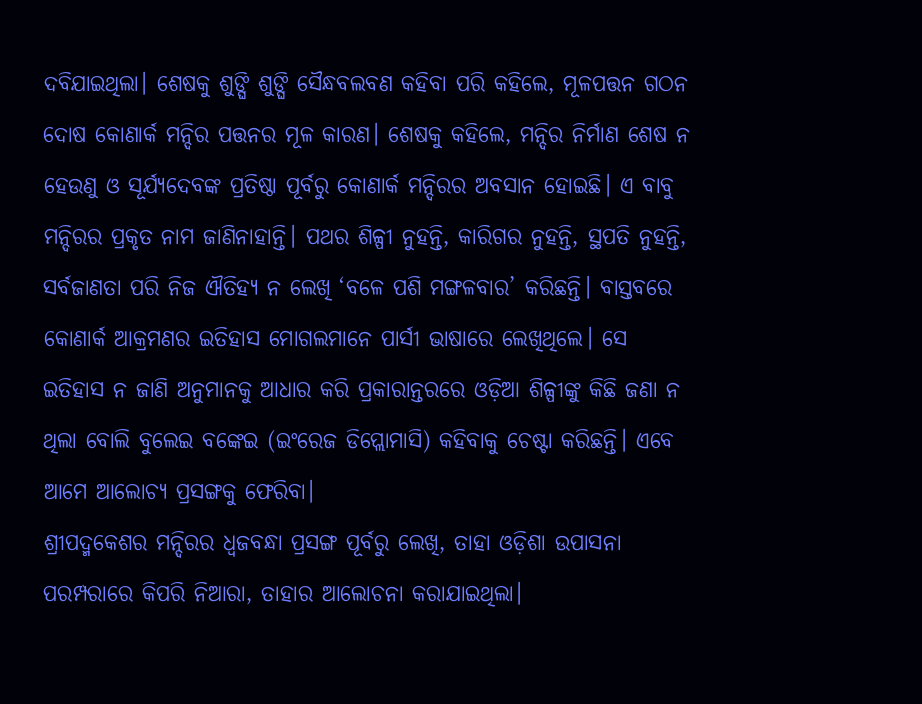ଦବିଯାଇଥିଲା। ଶେଷକୁ ଶୁଙ୍ଘି ଶୁଙ୍ଘି ସୈନ୍ଧବଲବଣ କହିବା ପରି କହିଲେ, ମୂଳପତ୍ତନ ଗଠନ ଦୋଷ କୋଣାର୍କ ମନ୍ଦିର ପତ୍ତନର ମୂଳ କାରଣ। ଶେଷକୁ କହିଲେ, ମନ୍ଦିର ନିର୍ମାଣ ଶେଷ ନ ହେଉଣୁ ଓ ସୂର୍ଯ୍ୟଦେବଙ୍କ ପ୍ରତିଷ୍ଠା ପୂର୍ବରୁ କୋଣାର୍କ ମନ୍ଦିରର ଅବସାନ ହୋଇଛି। ଏ ବାବୁ ମନ୍ଦିରର ପ୍ରକୃତ ନାମ ଜାଣିନାହାନ୍ତି। ପଥର ଶିଳ୍ପୀ ନୁହନ୍ତି, କାରିଗର ନୁହନ୍ତି, ସ୍ଥପତି ନୁହନ୍ତି, ସର୍ବଜାଣତା ପରି ନିଜ ଐତିହ୍ୟ ନ ଲେଖି ‘ବଳେ ପଶି ମଙ୍ଗଳବାର’ କରିଛନ୍ତି। ବାସ୍ତବରେ କୋଣାର୍କ ଆକ୍ରମଣର ଇତିହାସ ମୋଗଲମାନେ ପାର୍ସୀ ଭାଷାରେ ଲେଖିଥିଲେ। ସେ ଇତିହାସ ନ ଜାଣି ଅନୁମାନକୁ ଆଧାର କରି ପ୍ରକାରାନ୍ତରରେ ଓଡ଼ିଆ ଶିଳ୍ପୀଙ୍କୁ କିଛି ଜଣା ନ ଥିଲା ବୋଲି ବୁଲେଇ ବଙ୍କେଇ (ଇଂରେଜ ଡିପ୍ଲୋମାସି) କହିବାକୁ ଚେଷ୍ଟା କରିଛନ୍ତି। ଏବେ ଆମେ ଆଲୋଚ୍ୟ ପ୍ରସଙ୍ଗକୁ ଫେରିବା।
ଶ୍ରୀପଦ୍ମକେଶର ମନ୍ଦିରର ଧ୍ୱଜବନ୍ଧା ପ୍ରସଙ୍ଗ ପୂର୍ବରୁ ଲେଖି, ତାହା ଓଡ଼ିଶା ଉପାସନା ପରମ୍ପରାରେ କିପରି ନିଆରା, ତାହାର ଆଲୋଚନା କରାଯାଇଥିଲା।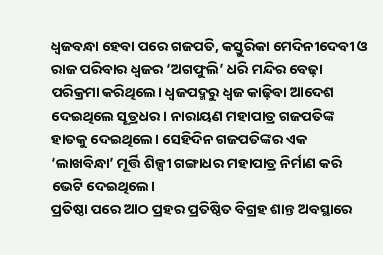ଧ୍ୱଜବନ୍ଧା ହେବା ପରେ ଗଜପତି, କସ୍ତୁରିକା ମେଦିନୀଦେବୀ ଓ ରାଜ ପରିବାର ଧ୍ୱଜର ‘ଅଗଫୁଲି’ ଧରି ମନ୍ଦିର ବେଢ଼ା ପରିକ୍ରମା କରିଥିଲେ। ଧ୍ୱଜପଦ୍ମରୁ ଧ୍ୱଜ କାଢ଼ିବା ଆଦେଶ ଦେଇଥିଲେ ସୂତ୍ରଧର। ନାରାୟଣ ମହାପାତ୍ର ଗଜପତିଙ୍କ ହାତକୁ ଦେଇଥିଲେ। ସେହିଦିନ ଗଜପତିଙ୍କର ଏକ ‘ଲାଖବିନ୍ଧା’ ମୂର୍ତ୍ତି ଶିଳ୍ପୀ ଗଙ୍ଗାଧର ମହାପାତ୍ର ନିର୍ମାଣ କରି ଭେଟି ଦେଇଥିଲେ।
ପ୍ରତିଷ୍ଠା ପରେ ଆଠ ପ୍ରହର ପ୍ରତିଷ୍ଠିତ ବିଗ୍ରହ ଶାନ୍ତ ଅବସ୍ଥାରେ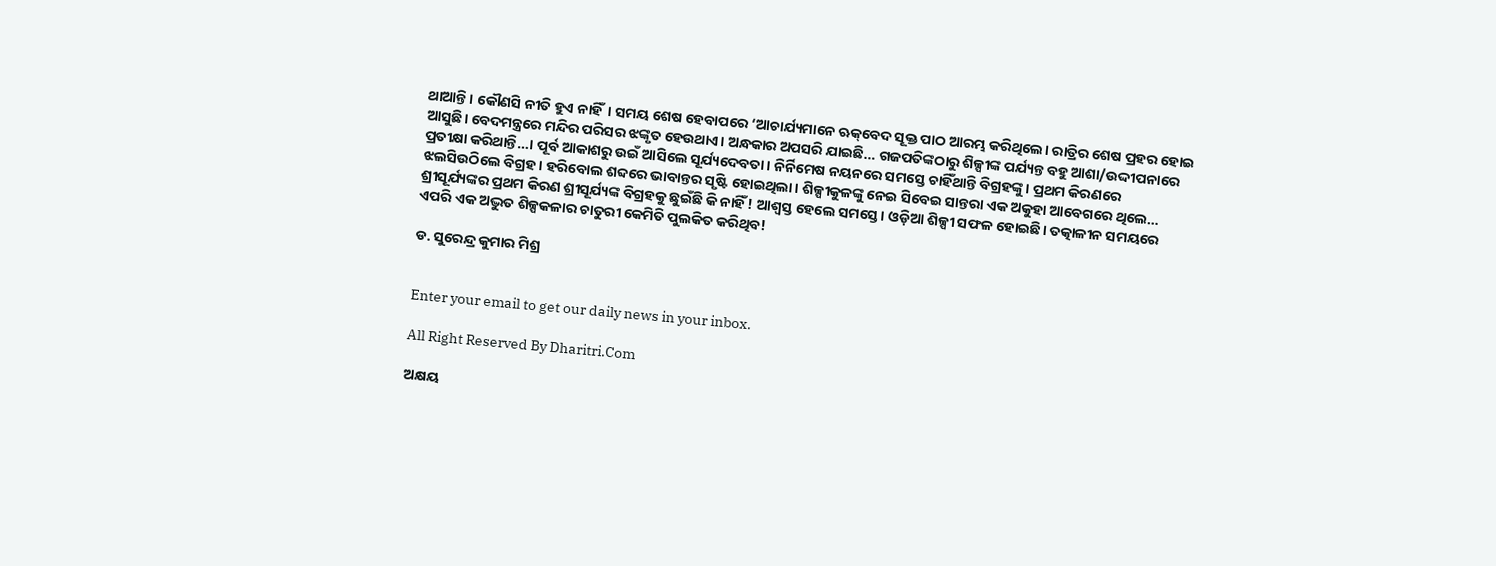ଥାଆନ୍ତି। କୌଣସି ନୀତି ହୁଏ ନାହିଁ। ସମୟ ଶେଷ ହେବାପରେ ‘ଆଚାର୍ଯ୍ୟମାନେ ଋକ୍‌ବେଦ ସୂକ୍ତ ପାଠ ଆରମ୍ଭ କରିଥିଲେ। ରାତ୍ରିର ଶେଷ ପ୍ରହର ହୋଇ ଆସୁଛି। ବେଦମନ୍ତ୍ରରେ ମନ୍ଦିର ପରିସର ଝଙ୍କୃତ ହେଉଥାଏ। ଅନ୍ଧକାର ଅପସରି ଯାଇଛି… ଗଜପତିଙ୍କଠାରୁ ଶିଳ୍ପୀଙ୍କ ପର୍ଯ୍ୟନ୍ତ ବହୁ ଆଶା/ଉଦ୍ଦୀପନାରେ ପ୍ରତୀକ୍ଷା କରିଥାନ୍ତି…। ପୂର୍ବ ଆକାଶରୁ ଉଇଁ ଆସିଲେ ସୂର୍ଯ୍ୟଦେବତା। ନିର୍ନିମେଷ ନୟନରେ ସମସ୍ତେ ଚାହିଁଥାନ୍ତି ବିଗ୍ରହଙ୍କୁ। ପ୍ରଥମ କିରଣରେ ଝଲସିଉଠିଲେ ବିଗ୍ରହ। ହରିବୋଲ ଶବ୍ଦରେ ଭାବାନ୍ତର ସୃଷ୍ଟି ହୋଇଥିଲା। ଶିଳ୍ପୀକୁଳଙ୍କୁ ନେଇ ସିବେଇ ସାନ୍ତରା ଏକ ଅକୁହା ଆବେଗରେ ଥିଲେ… ଶ୍ରୀସୂର୍ଯ୍ୟଙ୍କର ପ୍ରଥମ କିରଣ ଶ୍ରୀସୂର୍ଯ୍ୟଙ୍କ ବିଗ୍ରହକୁ ଛୁଇଁଛି କି ନାହିଁ! ଆଶ୍ୱସ୍ତ ହେଲେ ସମସ୍ତେ। ଓଡ଼ିଆ ଶିଳ୍ପୀ ସଫଳ ହୋଇଛି। ତତ୍କାଳୀନ ସମୟରେ ଏପରି ଏକ ଅଦ୍ଭୁତ ଶିଳ୍ପକଳାର ଚାତୁରୀ କେମିତି ପୁଲକିତ କରିଥିବ!

ଡ. ସୁରେନ୍ଦ୍ର କୁମାର ମିଶ୍ର


Enter your email to get our daily news in your inbox.

All Right Reserved By Dharitri.Com

ଅକ୍ଷୟ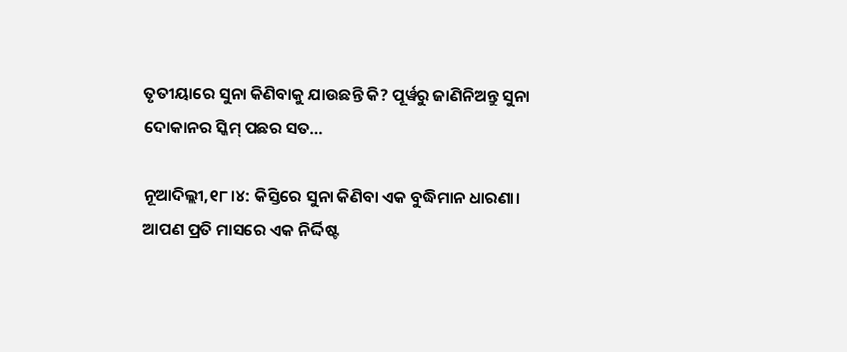ତୃତୀୟାରେ ସୁନା କିଣିବାକୁ ଯାଉଛନ୍ତି କି? ପୂର୍ୱରୁ ଜାଣିନିଅନ୍ତୁ ସୁନା ଦୋକାନର ସ୍କିମ୍‌ ପଛର ସତ…

ନୂଆଦିଲ୍ଲୀ,୧୮।୪: କିସ୍ତିରେ ସୁନା କିଣିବା ଏକ ବୁଦ୍ଧିମାନ ଧାରଣା। ଆପଣ ପ୍ରତି ମାସରେ ଏକ ନିର୍ଦ୍ଦିଷ୍ଟ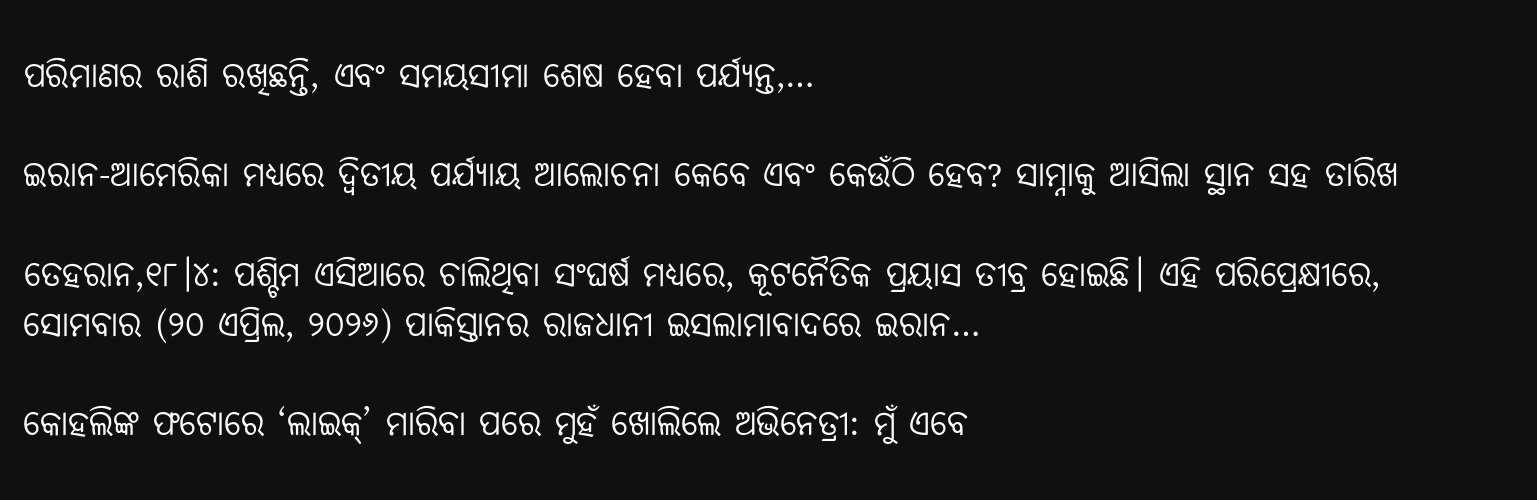ପରିମାଣର ରାଶି ରଖିଛନ୍ତି, ଏବଂ ସମୟସୀମା ଶେଷ ହେବା ପର୍ଯ୍ୟନ୍ତ,…

ଇରାନ-ଆମେରିକା ମଧ୍ୟରେ ଦ୍ୱିତୀୟ ପର୍ଯ୍ୟାୟ ଆଲୋଚନା କେବେ ଏବଂ କେଉଁଠି ହେବ? ସାମ୍ନାକୁ ଆସିଲା ସ୍ଥାନ ସହ ତାରିଖ

ତେହରାନ,୧୮।୪: ପଶ୍ଚିମ ଏସିଆରେ ଚାଲିଥିବା ସଂଘର୍ଷ ମଧ୍ୟରେ, କୂଟନୈତିକ ପ୍ରୟାସ ତୀବ୍ର ହୋଇଛି। ଏହି ପରିପ୍ରେକ୍ଷୀରେ, ସୋମବାର (୨୦ ଏପ୍ରିଲ, ୨୦୨୬) ପାକିସ୍ତାନର ରାଜଧାନୀ ଇସଲାମାବାଦରେ ଇରାନ…

କୋହଲିଙ୍କ ଫଟୋରେ ‘ଲାଇକ୍‌’ ମାରିବା ପରେ ମୁହଁ ଖୋଲିଲେ ଅଭିନେତ୍ରୀ: ମୁଁ ଏବେ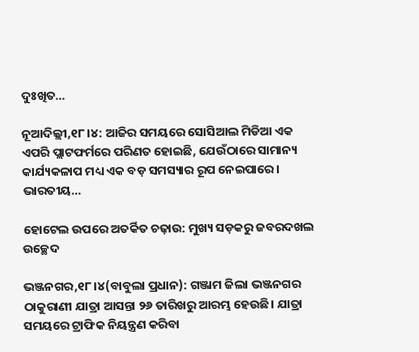ଦୁଃଖିତ…

ନୂଆଦିଲ୍ଲୀ,୧୮।୪: ଆଜିର ସମୟରେ ସୋସିଆଲ ମିଡିଆ ଏକ ଏପରି ପ୍ଲାଟଫର୍ମରେ ପରିଣତ ହୋଇଛି, ଯେଉଁଠାରେ ସାମାନ୍ୟ କାର୍ଯ୍ୟକଳାପ ମଧ୍ୟ ଏକ ବଡ଼ ସମସ୍ୟାର ରୂପ ନେଇପାରେ। ଭାରତୀୟ…

ହୋଟେଲ ଉପରେ ଅତର୍କିତ ଚଢ଼ାଉ: ମୁଖ୍ୟ ସଡ଼କରୁ ଜବରଦଖଲ ଉଚ୍ଛେଦ

ଭଞ୍ଜନଗର,୧୮।୪(ବାବୁଲା ପ୍ରଧାନ): ଗଞ୍ଜାମ ଜିଲା ଭଞ୍ଜନଗର ଠାକୁରାଣୀ ଯାତ୍ରା ଆସନ୍ତା ୨୬ ତାରିଖରୁ ଆରମ୍ଭ ହେଉଛି। ଯାତ୍ରା ସମୟରେ ଟ୍ରାଫିକ ନିୟନ୍ତ୍ରଣ କରିବା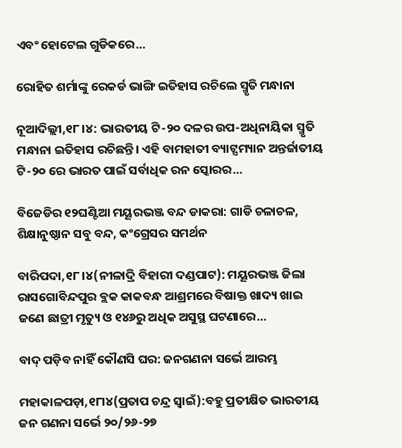ଏବଂ ହୋଟେଲ ଗୁଡିକରେ…

ରୋହିତ ଶର୍ମାଙ୍କୁ ରେକର୍ଡ ଭାଙ୍ଗି ଇତିହାସ ରଚିଲେ ସ୍ମୃତି ମନ୍ଧାନା

ନୂଆଦିଲ୍ଲୀ,୧୮।୪: ଭାରତୀୟ ଟି-୨୦ ଦଳର ଉପ-ଅଧିନାୟିକା ସ୍ମୃତି ମନ୍ଧାନା ଇତିହାସ ରଚିଛନ୍ତି। ଏହି ବାମହାତୀ ବ୍ୟାଟ୍ସମ୍ୟାନ ଅନ୍ତର୍ଜାତୀୟ ଟି-୨୦ ରେ ଭାରତ ପାଇଁ ସର୍ବାଧିକ ରନ ସ୍କୋରର…

ବିଜେଡିର ୧୨ଘଣ୍ଟିଆ ମୟୂରଭଞ୍ଜ ବନ୍ଦ ଡାକରା: ଗାଡି ଚଳାଚଳ, ଶିକ୍ଷାନୁଷ୍ଠାନ ସବୁ ବନ୍ଦ, କଂଗ୍ରେସର ସମର୍ଥନ

ବାରିପଦା,୧୮।୪(ନୀଳାଦ୍ରି ବିହାରୀ ଦଣ୍ଡପାଟ): ମୟୂରଭଞ୍ଜ ଜିଲା ରାସଗୋବିନ୍ଦପୁର ବ୍ଲକ କାକବନ୍ଧ ଆଶ୍ରମରେ ବିଷାକ୍ତ ଖାଦ୍ୟ ଖାଇ ଜଣେ ଛାତ୍ରୀ ମୃତ୍ୟୁ ଓ ୧୪୬ରୁ ଅଧିକ ଅସୁସ୍ଥ ଘଟଣାରେ…

ବାଦ୍‌ ପଡ଼ିବ ନାହିଁ କୌଣସି ଘର: ଜନଗଣନା ସର୍ଭେ ଆରମ୍ଭ

ମହାକାଳପଡ଼ା,୧୮ା୪(ପ୍ରତାପ ଚନ୍ଦ୍ର ସ୍ବାଇଁ):ବହୁ ପ୍ରତୀକ୍ଷିତ ଭାରତୀୟ ଜନ ଗଣନା ସର୍ଭେ ୨୦/୨୬-୨୭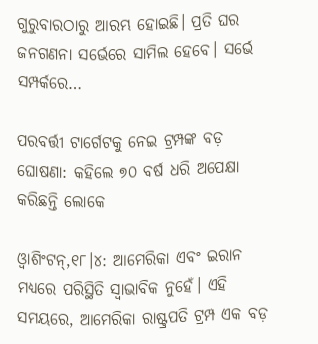ଗୁରୁବାରଠାରୁ ଆରମ୍ଭ ହୋଇଛି। ପ୍ରତି ଘର ଜନଗଣନା ସର୍ଭେରେ ସାମିଲ ହେବେ। ସର୍ଭେ ସମ୍ପର୍କରେ…

ପରବର୍ତ୍ତୀ ଟାର୍ଗେଟକୁ ନେଇ ଟ୍ରମ୍ପଙ୍କ ବଡ଼ ଘୋଷଣା: କହିଲେ ୭୦ ବର୍ଷ ଧରି ଅପେକ୍ଷା କରିଛନ୍ତି ଲୋକେ

ଓ୍ବାଶିଂଟନ୍‌,୧୮।୪: ଆମେରିକା ଏବଂ ଇରାନ ମଧ୍ୟରେ ପରିସ୍ଥିତି ସ୍ବାଭାବିକ ନୁହେଁ। ଏହି ସମୟରେ, ଆମେରିକା ରାଷ୍ଟ୍ରପତି ଟ୍ରମ୍ପ ଏକ ବଡ଼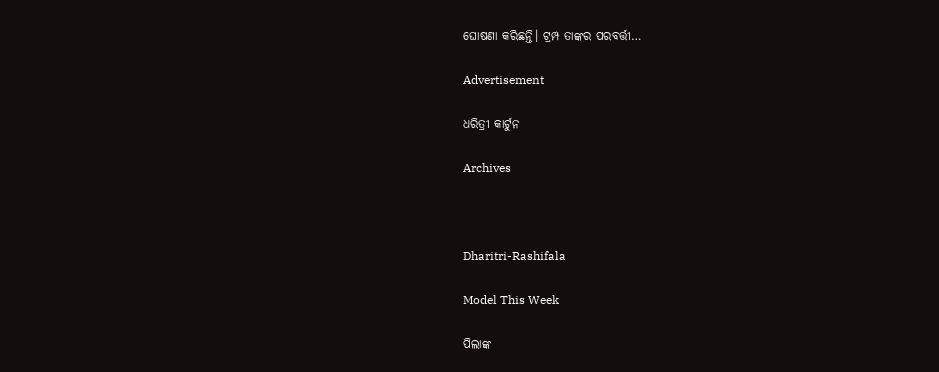ଘୋଷଣା କରିଛନ୍ତି। ଟ୍ରମ୍ପ ତାଙ୍କର ପରବର୍ତ୍ତୀ…

Advertisement

ଧରିତ୍ରୀ କାର୍ଟୁନ

Archives



Dharitri-Rashifala

Model This Week

ପିଲାଙ୍କ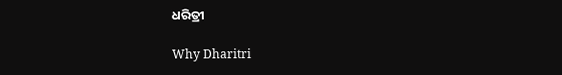ଧରିତ୍ରୀ

Why Dharitri